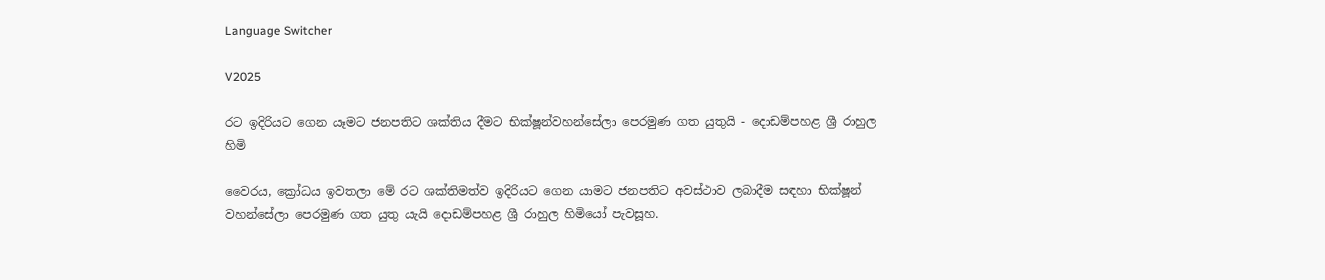Language Switcher

V2025

රට ඉදිරියට ගෙන යෑමට ජනපතිට ශක්තිය දීමට භික්ෂූන්වහන්සේලා පෙරමුණ ගත යුතුයි - දොඩම්පහළ ශ්‍රී රාහුල හිමි

වෛරය, ක්‍රෝධය ඉවතලා මේ රට ශක්තිමත්ව ඉදිරියට ගෙන යාමට ජනපතිට අවස්ථාව ලබාදීම සඳහා භික්ෂූන් වහන්සේලා පෙරමුණ ගත යුතු යැයි දොඩම්පහළ ශ්‍රී රාහුල හිමියෝ පැවසූහ.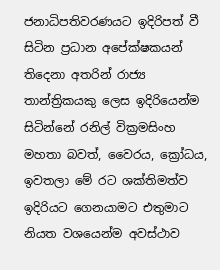ජනාධිපතිවරණයට ඉදිරිපත් වී සිටින ප්‍රධාන අපේක්ෂකයන් තිදෙනා අතරින් රාජ්‍ය තාන්ත්‍රිකයකු ලෙස ඉදිරියෙන්ම සිටින්නේ රනිල් වික්‍රමසිංහ මහතා බවත්, වෛරය, ක්‍රෝධය, ඉවතලා මේ රට ශක්තිමත්ව ඉදිරියට ගෙනයාමට එතුමාට නියත වශයෙන්ම අවස්ථාව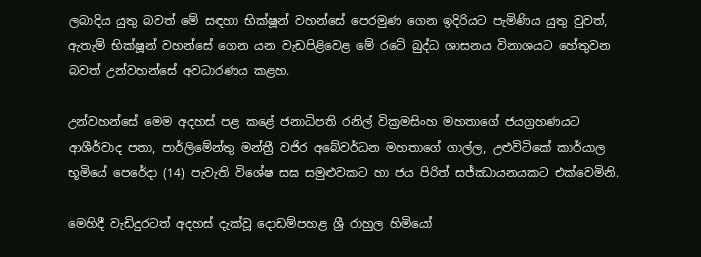ලබාදිය යුතු බවත් මේ සඳහා භික්ෂූන් වහන්සේ පෙරමුණ ගෙන ඉදිරියට පැමිණිය යුතු වුවත්, ඇතැම් භික්ෂූන් වහන්සේ ගෙන යන වැඩපිළිවෙළ මේ රටේ බුද්ධ ශාසනය විනාශයට හේතුවන බවත් උන්වහන්සේ අවධාරණය කළහ.

උන්වහන්සේ මෙම අදහස් පළ කළේ ජනාධිපති රනිල් වික්‍රමසිංහ මහතාගේ ජයග්‍රහණයට ආශීර්වාද පතා, පාර්ලිමේන්තු මන්ත්‍රී වජිර අබේවර්ධන මහතාගේ ගාල්ල, උළුවිටිකේ කාර්යාල භූමියේ පෙරේදා (14) පැවැති විශේෂ සඝ සමුළුවකට හා ජය පිරිත් සජ්ඣායනයකට එක්වෙමිනි.

මෙහිදී වැඩිදුරටත් අදහස් දැක්වූ දොඩම්පහළ ශ්‍රී රාහුල හිමියෝ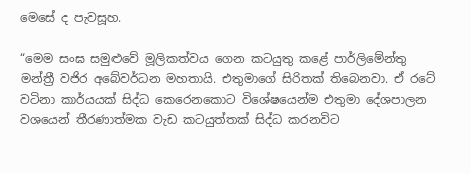මෙසේ ද පැවසූහ.

“මෙම සංඝ සමුළුවේ මූලිකත්වය ගෙන කටයුතු කළේ පාර්ලිමේන්තු මන්ත්‍රී වජිර අබේවර්ධන මහතායි. එතුමාගේ සිරිතක් තිබෙනවා. ඒ රටේ වටිනා කාර්යයක් සිද්ධ කෙරෙනකොට විශේෂයෙන්ම එතුමා දේශපාලන වශයෙන් තීරණාත්මක වැඩ කටයුත්තක් සිද්ධ කරනවිට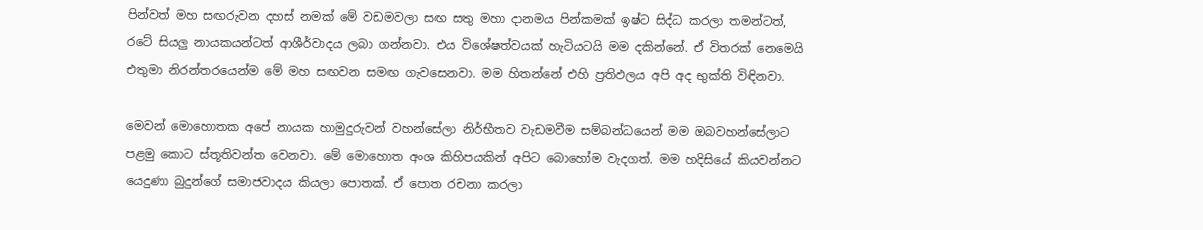පින්වත් මහ සඟරුවන දහස් නමක් මේ වඩමවලා සඟ සතු මහා දානමය පින්කමක් ඉෂ්ට සිද්ධ කරලා තමන්ටත්, රටේ සියලු නායකයන්ටත් ආශීර්වාදය ලබා ගන්නවා. එය විශේෂත්වයක් හැටියටයි මම දකින්නේ. ඒ විතරක් නෙමෙයි එතුමා නිරන්තරයෙන්ම මේ මහ සඟවන සමඟ ගැවසෙනවා. මම හිතන්නේ එහි ප්‍රතිඵලය අපි අද භුක්ති විඳිනවා.

මෙවන් මොහොතක අපේ නායක හාමුදුරුවන් වහන්සේලා නිර්භීතව වැඩමවීම සම්බන්ධයෙන් මම ඔබවහන්සේලාට පළමු කොට ස්තූතිවන්ත වෙනවා. මේ මොහොත අංශ කිහිපයකින් අපිට බොහෝම වැදගත්. මම හදිසියේ කියවන්නට යෙදුණා බුදුන්ගේ සමාජවාදය කියලා පොතක්. ඒ පොත රචනා කරලා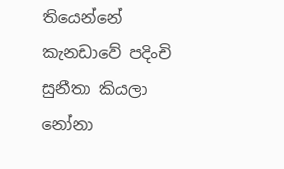තියෙන්නේ කැනඩාවේ පදිංචි සුනීතා කියලා නෝනා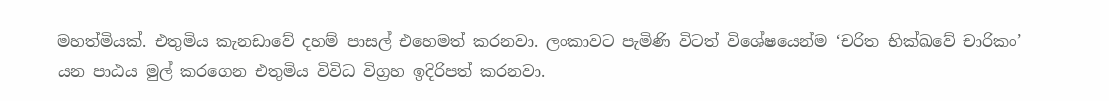මහත්මියක්. එතුමිය කැනඩාවේ දහම් පාසල් එහෙමත් කරනවා. ලංකාවට පැමිණි විටත් විශේෂයෙන්ම ‘චරිත භික්ඛවේ චාරිකං’ යන පාඨය මුල් කරගෙන එතුමිය විවිධ විග්‍රහ ඉදිරිපත් කරනවා.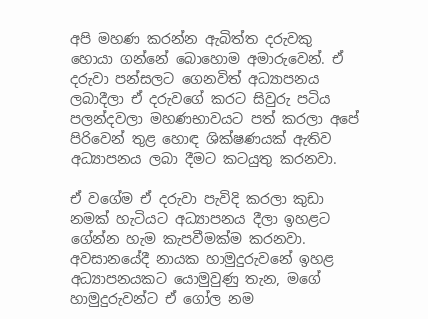අපි මහණ කරන්න ඇබිත්ත දරුවකු හොයා ගන්නේ බොහොම අමාරුවෙන්. ඒ දරුවා පන්සලට ගෙනවිත් අධ්‍යාපනය ලබාදීලා ඒ දරුවගේ කරට සිවුරු පටිය පලන්දවලා මහණභාවයට පත් කරලා අපේ පිරිවෙන් තුළ හොඳ ශික්ෂණයක් ඇතිව අධ්‍යාපනය ලබා දීමට කටයුතු කරනවා.

ඒ වගේම ඒ දරුවා පැවිදි කරලා කුඩා නමක් හැටියට අධ්‍යාපනය දීලා ඉහළට ගේන්න හැම කැපවීමක්ම කරනවා. අවසානයේදී නායක හාමුදුරුවනේ ඉහළ අධ්‍යාපනයකට යොමුවුණු තැන, මගේ හාමුදුරුවන්ට ඒ ගෝල නම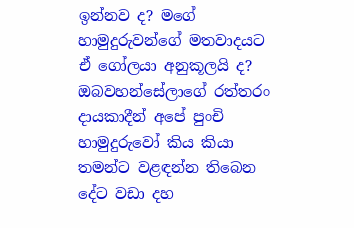ඉන්නව ද? මගේ හාමුදුරුවන්ගේ මතවාදයට ඒ ගෝලයා අනුකූලයි ද? ඔබවහන්සේලාගේ රත්තරං දායකාදීන් අපේ පුංචි හාමුදුරුවෝ කිය කියා තමන්ට වළඳන්න තිබෙන දේට වඩා දහ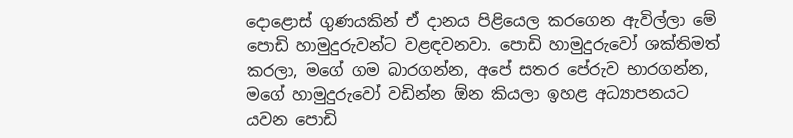දොළොස් ගුණයකින් ඒ දානය පිළියෙල කරගෙන ඇවිල්ලා මේ පොඩි හාමුදුරුවන්ට වළඳවනවා. පොඩි හාමුදුරුවෝ ශක්තිමත් කරලා, මගේ ගම බාරගන්න, අපේ සතර පේරුව භාරගන්න, මගේ හාමුදුරුවෝ වඩින්න ඕන කියලා ඉහළ අධ්‍යාපනයට යවන පොඩි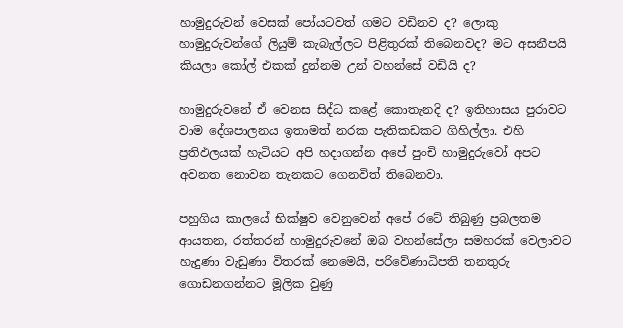හාමුදුරුවන් වෙසක් පෝයටවත් ගමට වඩිනව ද? ලොකු හාමුදුරුවන්ගේ ලියුම් කැබැල්ලට පිළිතුරක් තිබෙනවද? මට අසනීපයි කියලා කෝල් එකක් දුන්නම උන් වහන්සේ වඩියි ද?

හාමුදුරුවනේ ඒ වෙනස සිද්ධ කළේ කොතැනදි ද? ඉතිහාසය පුරාවට වාම දේශපාලනය ඉතාමත් නරක පැතිකඩකට ගිහිල්ලා. එහි ප්‍රතිඵලයක් හැටියට අපි හදාගන්න අපේ පුංචි හාමුදුරුවෝ අපට අවනත නොවන තැනකට ගෙනවිත් තිබෙනවා.

පහුගිය කාලයේ භික්ෂුව වෙනුවෙන් අපේ රටේ තිබුණු ප්‍රබලතම ආයතන, රත්තරන් හාමුදුරුවනේ ඔබ වහන්සේලා සමහරක් වෙලාවට හැදුණා වැඩුණා විතරක් නෙමෙයි, පරිවේණාධිපති තනතුරු ගොඩනගන්නට මූලික වුණු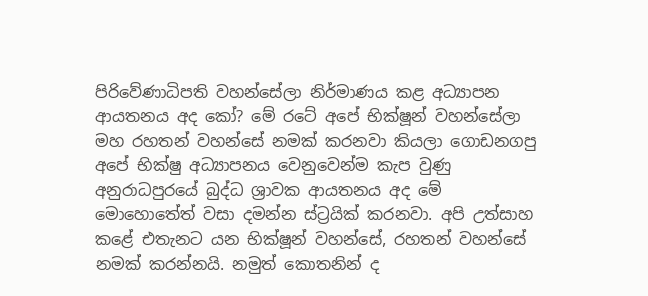පිරිවේණාධිපති වහන්සේලා නිර්මාණය කළ අධ්‍යාපන ආයතනය අද කෝ? මේ රටේ අපේ භික්ෂූන් වහන්සේලා මහ රහතන් වහන්සේ නමක් කරනවා කියලා ගොඩනගපු අපේ භික්ෂු අධ්‍යාපනය වෙනුවෙන්ම කැප වුණු අනුරාධපුරයේ බුද්ධ ශ්‍රාවක ආයතනය අද මේ මොහොතේත් වසා දමන්න ස්ට්‍රයික් කරනවා. අපි උත්සාහ කළේ එතැනට යන භික්ෂූන් වහන්සේ, රහතන් වහන්සේ නමක් කරන්නයි. නමුත් කොතනින් ද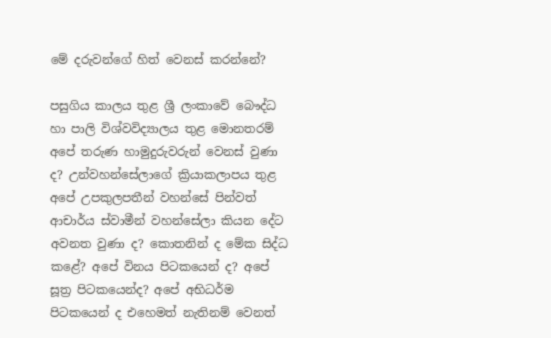මේ දරුවන්ගේ හිත් වෙනස් කරන්නේ?

පසුගිය කාලය තුළ ශ්‍රී ලංකාවේ බෞද්ධ හා පාලි විශ්වවිද්‍යාලය තුළ මොනතරම් අපේ තරුණ හාමුදුරුවරුන් වෙනස් වුණා ද? උන්වහන්සේලාගේ ක්‍රියාකලාපය තුළ අපේ උපකුලපතීන් වහන්සේ පින්වත් ආචාර්ය ස්වාමීන් වහන්සේලා කියන දේට අවනත වුණා ද? කොතනින් ද මේක සිද්ධ කළේ? අපේ විනය පිටකයෙන් ද? අපේ සූත්‍ර පිටකයෙන්ද? අපේ අභිධර්ම පිටකයෙන් ද එහෙමත් නැතිනම් වෙනත්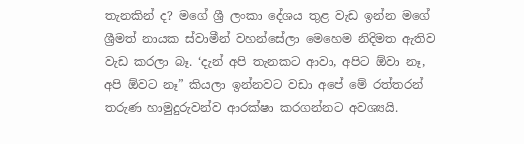තැනකින් ද? මගේ ශ්‍රී ලංකා දේශය තුළ වැඩ ඉන්න මගේ ශ්‍රීමත් නායක ස්වාමීන් වහන්සේලා මෙහෙම නිදිමත ඇතිව වැඩ කරලා බෑ. ‘දැන් අපි තැනකට ආවා, අපිට ඕවා නෑ, අපි ඕවට නෑ” කියලා ඉන්නවට වඩා අපේ මේ රත්තරන් තරුණ හාමුදුරුවන්ව ආරක්ෂා කරගන්නට අවශ්‍යයි.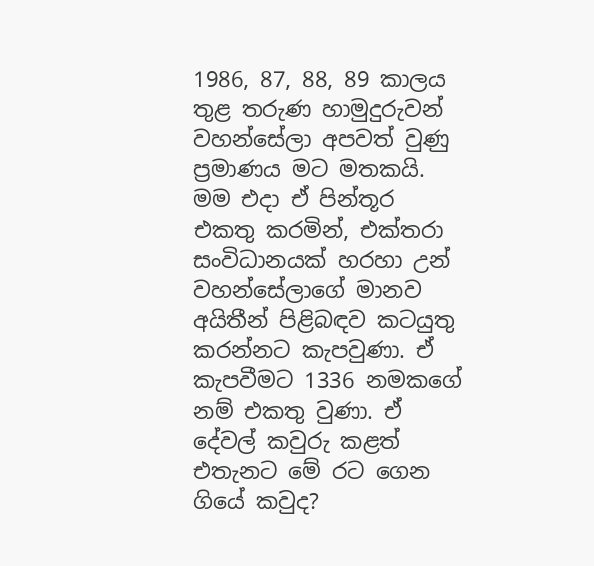1986, 87, 88, 89 කාලය තුළ තරුණ හාමුදුරුවන් වහන්සේලා අපවත් වුණු ප්‍රමාණය මට මතකයි. මම එදා ඒ පින්තූර එකතු කරමින්, එක්තරා සංවිධානයක් හරහා උන් වහන්සේලාගේ මානව අයිතීන් පිළිබඳව කටයුතු කරන්නට කැපවුණා. ඒ කැපවීමට 1336 නමකගේ නම් එකතු වුණා. ඒ දේවල් කවුරු කළත් එතැනට මේ රට ගෙන ගියේ කවුද?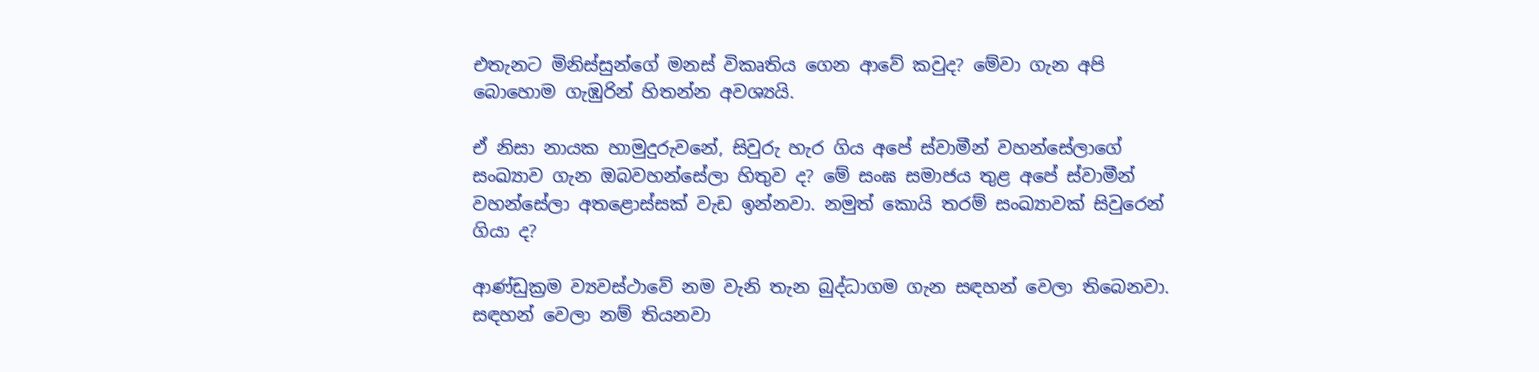එතැනට මිනිස්සුන්ගේ මනස් විකෘතිය ගෙන ආවේ කවුද? මේවා ගැන අපි බොහොම ගැඹුරින් හිතන්න අවශ්‍යයි.

ඒ නිසා නායක හාමුදුරුවනේ, සිවුරු හැර ගිය අපේ ස්වාමීන් වහන්සේලාගේ සංඛ්‍යාව ගැන ඔබවහන්සේලා හිතුව ද? මේ සංඝ සමාජය තුළ අපේ ස්වාමීන් වහන්සේලා අතළොස්සක් වැඩ ඉන්නවා. නමුත් කොයි තරම් සංඛ්‍යාවක් සිවුරෙන් ගියා ද?

ආණ්ඩුක්‍රම ව්‍යවස්ථාවේ නම වැනි තැන බුද්ධාගම ගැන සඳහන් වෙලා තිබෙනවා. සඳහන් වෙලා නම් තියනවා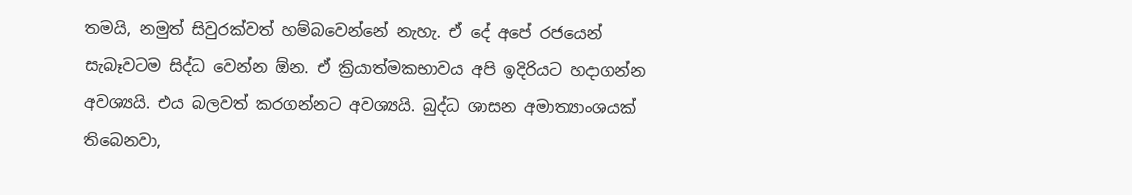තමයි, නමුත් සිවුරක්වත් හම්බවෙන්නේ නැහැ. ඒ දේ අපේ රජයෙන් සැබෑවටම සිද්ධ වෙන්න ඕන. ඒ ක්‍රියාත්මකභාවය අපි ඉදිරියට හදාගන්න අවශ්‍යයි. එය බලවත් කරගන්නට අවශ්‍යයි. බුද්ධ ශාසන අමාත්‍යාංශයක් තිබෙනවා,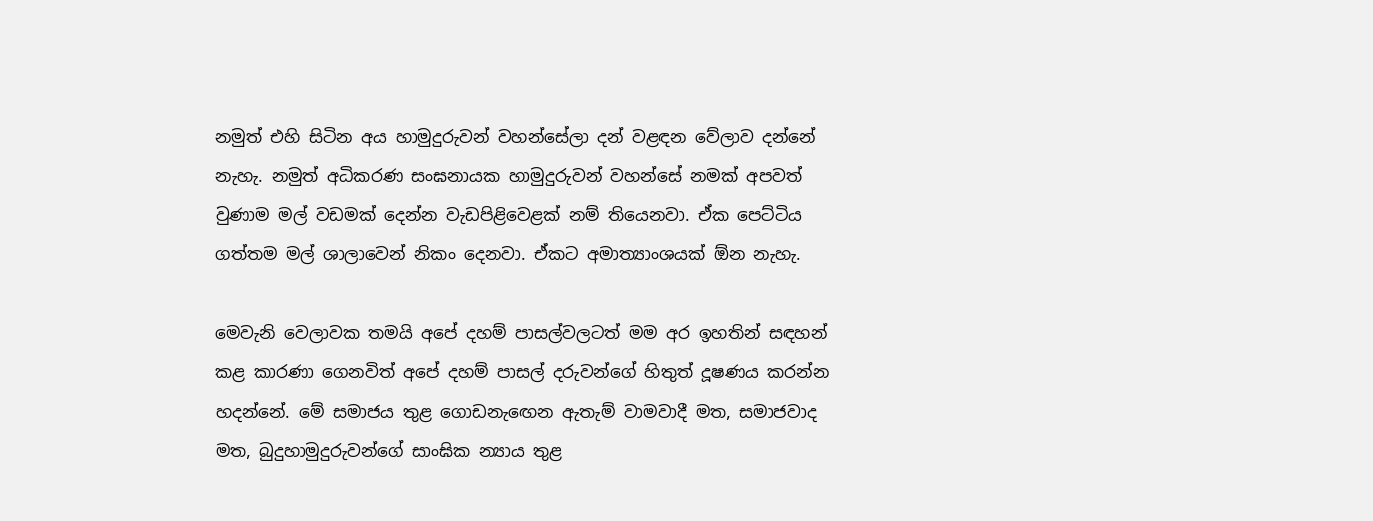නමුත් එහි සිටින අය හාමුදුරුවන් වහන්සේලා දන් වළඳන වේලාව දන්නේ නැහැ. නමුත් අධිකරණ සංඝනායක හාමුදුරුවන් වහන්සේ නමක් අපවත් වුණාම මල් වඩමක් දෙන්න වැඩපිළිවෙළක් නම් තියෙනවා. ඒක පෙට්ටිය ගත්තම මල් ශාලාවෙන් නිකං දෙනවා. ඒකට අමාත්‍යාංශයක් ඕන නැහැ.

මෙවැනි වෙලාවක තමයි අපේ දහම් පාසල්වලටත් මම අර ඉහතින් සඳහන් කළ කාරණා ගෙනවිත් අපේ දහම් පාසල් දරුවන්ගේ හිතුත් දූෂණය කරන්න හදන්නේ. මේ සමාජය තුළ ගොඩනැ‍ඟෙන ඇතැම් වාමවාදී මත, සමාජවාද මත, බුදුහාමුදුරුවන්ගේ සාංඝික න්‍යාය තුළ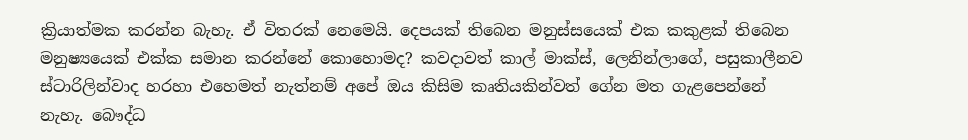ක්‍රියාත්මක කරන්න බැහැ. ඒ විතරක් නෙමෙයි. දෙපයක් තිබෙන මනුස්සයෙක් එක කකුළක් තිබෙන මනුෂ්‍යයෙක් එක්ක සමාන කරන්නේ කොහොමද? කවදාවත් කාල් මාක්ස්, ලෙනින්ලාගේ, පසුකාලීනව ස්ටාරිලින්වාද හරහා එහෙමත් නැත්නම් අපේ ඔය කිසිම කෘතියකින්වත් ගේන මත ගැළපෙන්නේ නැහැ. බෞද්ධ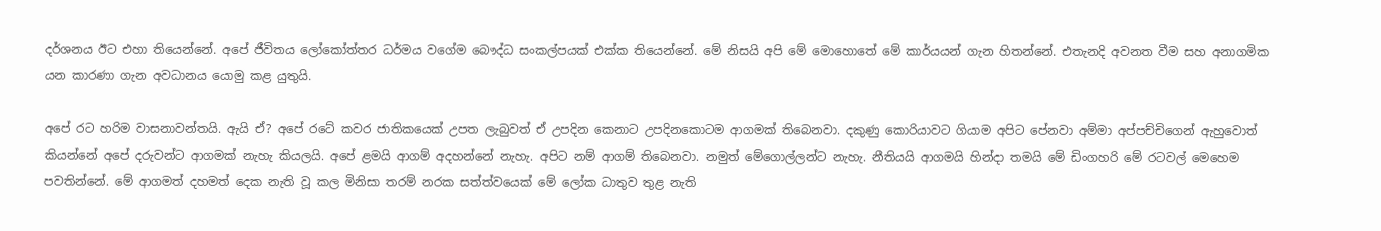දර්ශනය ඊට එහා තියෙන්නේ. අපේ ජීවිතය ලෝකෝත්තර ධර්මය වගේම බෞද්ධ සංකල්පයක් එක්ක තියෙන්නේ. මේ නිසයි අපි මේ මොහොතේ මේ කාර්යයන් ගැන හිතන්නේ. එතැනදි අවනත වීම සහ අනාගමික යන කාරණා ගැන අවධානය යොමු කළ යුතුයි.

අපේ රට හරිම වාසනාවන්තයි. ඇයි ඒ? අපේ රටේ කවර ජාතිකයෙක් උපත ලැබුවත් ඒ උපදින කෙනාට උපදිනකොටම ආගමක් තිබෙනවා. දකුණු කොරියාවට ගියාම අපිට පේනවා අම්මා අප්පච්චිගෙන් ඇහුවොත් කියන්නේ අපේ දරුවන්ට ආගමක් නැහැ කියලයි. අපේ ළමයි ආගම් අදහන්නේ නැහැ. අපිට නම් ආගම් තිබෙනවා. නමුත් මේගොල්ලන්ට නැහැ. නීතියයි ආගමයි හින්දා තමයි මේ ඩිංගහරි මේ රටවල් මෙහෙම පවතින්නේ. මේ ආගමත් දහමත් දෙක නැති වූ කල මිනිසා තරම් නරක සත්ත්වයෙක් මේ ලෝක ධාතුව තුළ නැති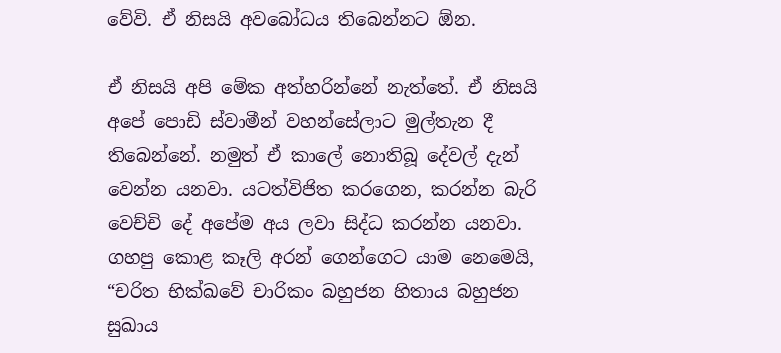වේවි. ඒ නිසයි අවබෝධය තිබෙන්නට ඕන.

ඒ නිසයි අපි මේක අත්හරින්නේ නැත්තේ. ඒ නිසයි අපේ පොඩි ස්වාමීන් වහන්සේලාට මුල්තැන දී තිබෙන්නේ. නමුත් ඒ කාලේ නොතිබූ දේවල් දැන් වෙන්න යනවා. යටත්විජිත කරගෙන, කරන්න බැරි වෙච්චි දේ අපේම අය ලවා සිද්ධ කරන්න යනවා. ගහපු කොළ කෑලි අරන් ගෙන්ගෙට යාම නෙමෙයි, “චරිත භික්ඛවේ චාරිකං බහුජන හිතාය බහුජන සුඛාය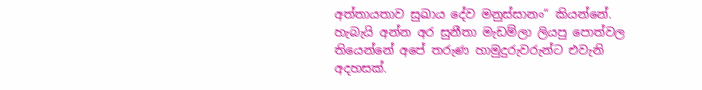අත්තායතාව සුඛාය දේව මනුස්සානං“ කියන්නේ. හැබැයි අන්න අර සුනීතා මැඩම්ලා ලියපු පොත්වල තියෙන්නේ අපේ තරුණ හාමුදුරුවරුන්ට එවැනි අදහසක්.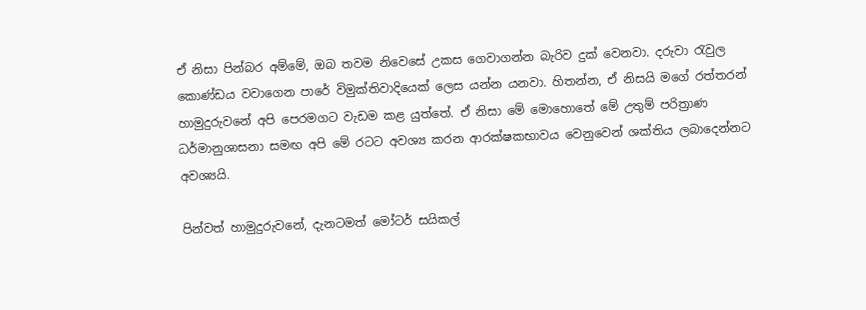ඒ නිසා පින්බර අම්මේ, ඔබ තවම නිවෙසේ උකස ගෙවාගන්න බැරිව දුක් වෙනවා. දරුවා රැවුල කොණ්ඩය වවාගෙන පාරේ විමුක්තිවාදියෙක් ලෙස යන්න යනවා. හිතන්න, ඒ නිසයි මගේ රත්තරන් හාමුදුරුවනේ අපි පෙරමගට වැඩම කළ යුත්තේ. ඒ නිසා මේ මොහොතේ මේ උතුම් පරිත්‍රාණ ධර්මානුශාසනා සමඟ අපි මේ රටට අවශ්‍ය කරන ආරක්ෂකභාවය වෙනුවෙන් ශක්තිය ලබාදෙන්නට අවශ්‍යයි.

පින්වත් හාමුදුරුවනේ, දැනටමත් මෝටර් සයිකල්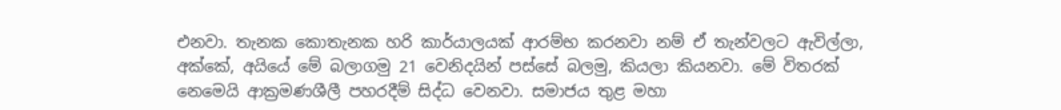එනවා. තැනක කොතැනක හරි කාර්යාලයක් ආරම්භ කරනවා නම් ඒ තැන්වලට ඇවිල්ලා, අක්කේ, අයියේ මේ බලාගමු 21 වෙනිදයින් පස්සේ බලමු, කියලා කියනවා. මේ විතරක් නෙමෙයි ආක්‍රමණශීලී පහරදීම් සිද්ධ වෙනවා. සමාජය තුළ මහා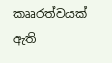කෲරත්වයක් ඇති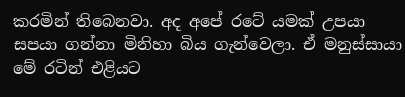කරමින් තිබෙනවා. අද අපේ රටේ යමක් උපයා සපයා ගන්නා මිනිහා බිය ගැන්වෙලා. ඒ මනුස්සායා මේ රටින් එළියට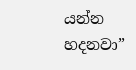යන්න හදනවා”